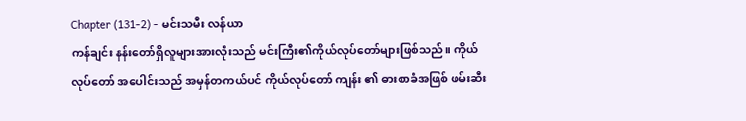Chapter (131-2) - မင်းသမီး လန်ယာ
ကန်ချင်း နန်းတော်ရှိလူများအားလုံးသည် မင်းကြီး၏ကိုယ်လုပ်တော်များဖြစ်သည်။ ကိုယ်လုပ်တော် အပေါင်းသည် အမှန်တကယ်ပင် ကိုယ်လုပ်တော် ကျန်း ၏ ဓားစာခံအဖြစ် ဖမ်းဆီး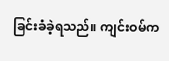ခြင်းခံခဲ့ရသည်။ ကျင်းဝမ်က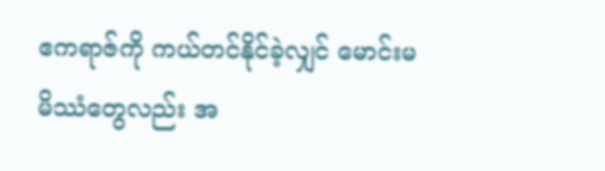ဧကရာဇ်ကို ကယ်တင်နိုင်ခဲ့လျှင် မောင်းမမိဿံတွေလည်း အ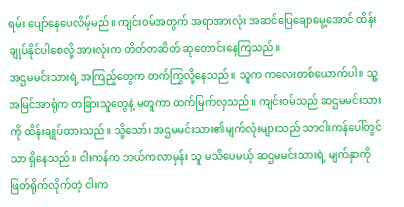ရမ်း ပျော်နေပေလိမ့်မည်။ ကျင်းဝမ်အတွက် အရာအားလုံး အဆင်ပြေချောမွေ့အောင် ထိန်းချုပ်နိုင်ပါစေလို့ အားလုံးက တိတ်တဆိတ် ဆုတောင်းနေကြသည်။
အဌမမင်းသားရဲ့ အကြည့်တွေက တက်ကြွလို့နေသည်။ သူက ကလေးတစ်ယောက်ပါ။ သူ့အမြင်အာရုံက တခြားသူတွေနဲ့ မတူကာ ထက်မြက်လှသည်။ ကျင်းဝမ်သည် ဆဌမမင်းသားကို ထိန်းချုပ်ထားသည်။ သို့သော်၊ အဌမမင်းသား၏မျက်လုံးများသည် သာငါးကန်ပေါ်တွင်သာ ရှိနေသည်။ ငါးကန်က ဘယ်ကလာမှန်း သူ မသိပေမယ့် ဆဌမမင်းသားရဲ့ မျက်နှာကို ဖြတ်ရိုက်လိုက်တဲ့ ငါးက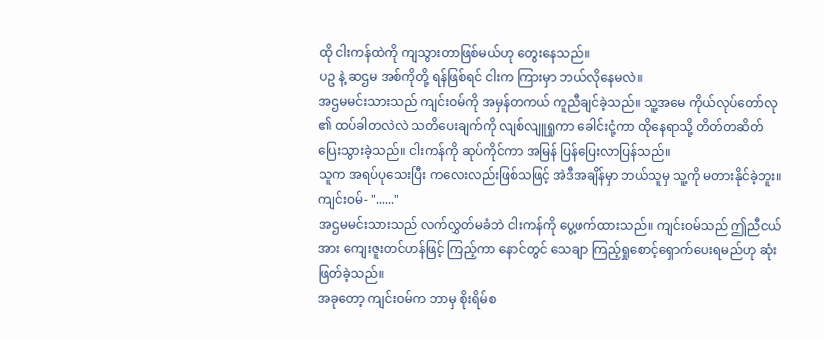ထို ငါးကန်ထဲကို ကျသွားတာဖြစ်မယ်ဟု တွေးနေသည်။
ပဥ နဲ့ ဆဌမ အစ်ကိုတို့ ရန်ဖြစ်ရင် ငါးက ကြားမှာ ဘယ်လိုနေမလဲ။
အဌမမင်းသားသည် ကျင်းဝမ်ကို အမှန်တကယ် ကူညီချင်ခဲ့သည်။ သူ့အမေ ကိုယ်လုပ်တော်လု ၏ ထပ်ခါတလဲလဲ သတိပေးချက်ကို လျစ်လျူရှုကာ ခေါင်းငုံ့ကာ ထိုနေရာသို့ တိတ်တဆိတ် ပြေးသွားခဲ့သည်။ ငါးကန်ကို ဆုပ်ကိုင်ကာ အမြန် ပြန်ပြေးလာပြန်သည်။
သူက အရပ်ပုသေးပြီး ကလေးလည်းဖြစ်သဖြင့် အဲဒီအချိန်မှာ ဘယ်သူမှ သူ့ကို မတားနိုင်ခဲ့ဘူး။
ကျင်းဝမ်- "......"
အဌမမင်းသားသည် လက်လွှတ်မခံဘဲ ငါးကန်ကို ပွေ့ဖက်ထားသည်။ ကျင်းဝမ်သည် ဤညီငယ်အား ကျေးဇူးတင်ဟန်ဖြင့် ကြည့်ကာ နောင်တွင် သေချာ ကြည့်ရှုစောင့်ရှောက်ပေးရမည်ဟု ဆုံးဖြတ်ခဲ့သည်။
အခုတော့ ကျင်းဝမ်က ဘာမှ စိုးရိမ်စ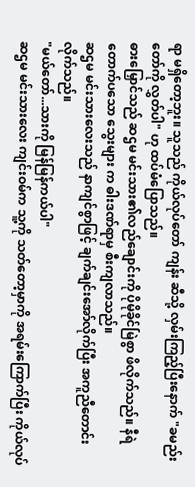ရာ မရှိတော့ဘူး။ သူသည် ကိုယ်လုပ်တော် ကျန်း ဆီသို့ လှမ်းကြည့်ပြီးနောက် "ခမည်းတော်ကို လွှတ်ပါ" ဟု ထပ်မံပြောသည်။
ဓားမြှောင်သည် ဆဌမ မင်းသား၏လည်ချောင်းကို ပိုမိုခိုင်မြဲစွာ ဖိလိုက်သည်။ နီရဲတောက်ပသော သွေးများ က ဓါးဒဏ်ရာမှ စီးကျလာသည်။
ဆဌမ မင်းသားလေးသည် နာကျင်စွာဖြင့် ချက်ချင်းအော်လိုက်ပြီး အကူညီတောင်းလိုက်သည်။
"မယ်တော်...သားကို မြန်မြန်ကယ်ပါ"
ဆဌမ မင်းသားလေး ကျင်းဝမ်က သူ့ကို သတ်တော့မှာကို အရမ်းကြောက်ပြီး ကိုယ်လုပ်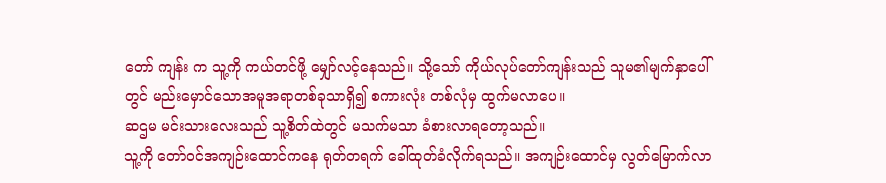တော် ကျန်း က သူ့ကို ကယ်တင်ဖို့ မျှော်လင့်နေသည်။ သို့သော် ကိုယ်လုပ်တော်ကျန်းသည် သူမ၏မျက်နှာပေါ်တွင် မည်းမှောင်သောအမူအရာတစ်ခုသာရှိ၍ စကားလုံး တစ်လုံမှ ထွက်မလာပေ။
ဆဌမ မင်းသားလေးသည် သူ့စိတ်ထဲတွင် မသက်မသာ ခံစားလာရတော့သည်။
သူ့ကို တော်ဝင်အကျဉ်းထောင်ကနေ ရုတ်တရက် ခေါ်ထုတ်ခံလိုက်ရသည်။ အကျဉ်းထောင်မှ လွတ်မြောက်လာ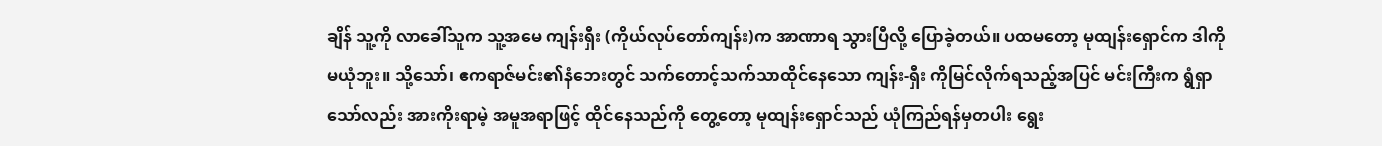ချိန် သူ့ကို လာခေါ်သူက သူ့အမေ ကျန်းရှီး (ကိုယ်လုပ်တော်ကျန်း)က အာဏာရ သွားပြီလို့ ပြောခဲ့တယ်။ ပထမတော့ မုထျန်းရှောင်က ဒါကို မယုံဘူး။ သို့သော်၊ ဧကရာဇ်မင်း၏နံဘေးတွင် သက်တောင့်သက်သာထိုင်နေသော ကျန်း-ရှီး ကိုမြင်လိုက်ရသည့်အပြင် မင်းကြီးက ရွံရှာသော်လည်း အားကိုးရာမဲ့ အမူအရာဖြင့် ထိုင်နေသည်ကို တွေ့တော့ မုထျန်းရှောင်သည် ယုံကြည်ရန်မှတပါး ရွေး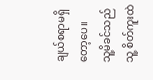ချယ်စရာမရှိတော့ပေ။
သူ့မိခင်သည် သူ့ စိတ်ကူးထဲ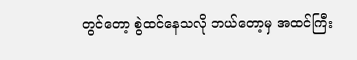တွင်တော့ စွဲထင်နေသလို ဘယ်တော့မှ အထင်ကြီး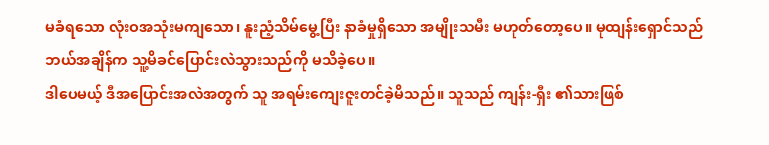မခံရသော လုံးဝအသုံးမကျသော၊ နူးညံ့သိမ်မွေ့ပြီး နာခံမှုရှိသော အမျိုးသမီး မဟုတ်တော့ပေ။ မုထျန်းရှောင်သည် ဘယ်အချိန်က သူ့မိခင်ပြောင်းလဲသွားသည်ကို မသိခဲ့ပေ။
ဒါပေမယ့် ဒီအပြောင်းအလဲအတွက် သူ အရမ်းကျေးဇူးတင်ခဲ့မိသည်။ သူသည် ကျန်း-ရှီး ၏သားဖြစ်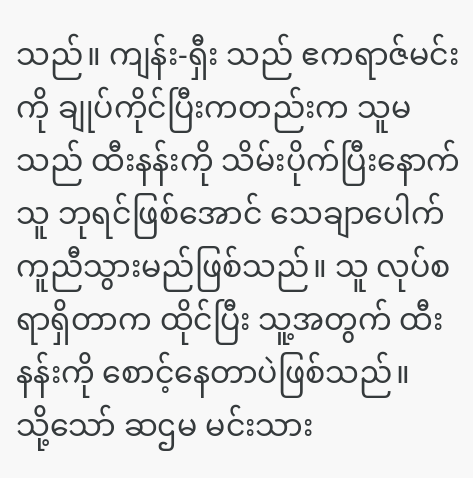သည်။ ကျန်း-ရှီး သည် ဧကရာဇ်မင်းကို ချုပ်ကိုင်ပြီးကတည်းက သူမသည် ထီးနန်းကို သိမ်းပိုက်ပြီးနောက် သူ ဘုရင်ဖြစ်အောင် သေချာပေါက် ကူညီသွားမည်ဖြစ်သည်။ သူ လုပ်စရာရှိတာက ထိုင်ပြီး သူ့အတွက် ထီးနန်းကို စောင့်နေတာပဲဖြစ်သည်။
သို့သော် ဆဌမ မင်းသား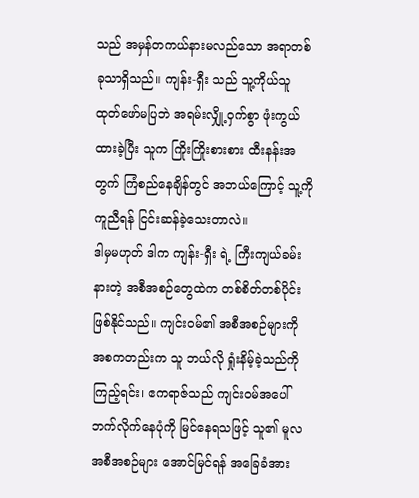သည် အမှန်တကယ်နားမလည်သော အရာတစ်ခုသာရှိသည်။ ကျန်း-ရှီး သည် သူ့ကိုယ်သူ ထုတ်ဖော်မပြဘဲ အရမ်းလျှို့ဝှက်စွာ ဖုံးကွယ်ထားခဲ့ပြီး သူက ကြိုးကြိုးစားစား ထီးနန်းအတွက် ကြံစည်နေချိန်တွင် အဘယ်ကြောင့် သူ့ကို ကူညီရန် ငြင်းဆန်ခဲ့သေးတာလဲ။
ဒါမှမဟုတ် ဒါက ကျန်း-ရှီး ရဲ့ ကြီးကျယ်ခမ်းနားတဲ့ အစီအစဉ်တွေထဲက တစ်စိတ်တစ်ပိုင်းဖြစ်နိုင်သည်။ ကျင်းဝမ်၏ အစီအစဉ်များကို အစကတည်းက သူ ဘယ်လို ရှုံးနိမ့်ခဲ့သည်ကို ကြည့်ရင်း၊ ဧကရာဇ်သည် ကျင်းဝမ်အပေါ် ဘက်လိုက်နေပုံကို မြင်နေရသဖြင့် သူ၏ မူလအစီအစဉ်များ အောင်မြင်ရန် အခြေခံအား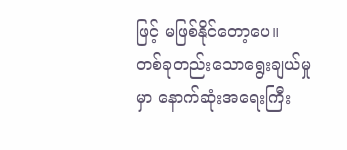ဖြင့် မဖြစ်နိုင်တော့ပေ။
တစ်ခုတည်းသောရွေးချယ်မှုမှာ နောက်ဆုံးအရေးကြီး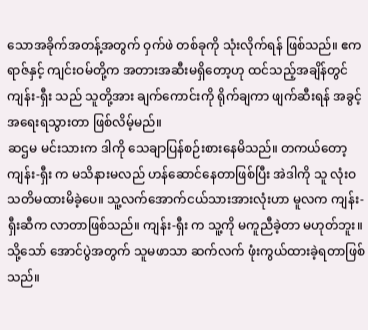သောအခိုက်အတန့်အတွက် ဝှက်ဖဲ တစ်ခုကို သုံးလိုက်ရန် ဖြစ်သည်။ ဧကရာဇ်နှင့် ကျင်းဝမ်တို့က အတားအဆီးမရှိတော့ဟု ထင်သည့်အချိန်တွင် ကျန်း-ရှီး သည် သူတို့အား ချက်ကောင်းကို ရိုက်ချကာ ဖျက်ဆီးရန် အခွင့်အရေးရသွားတာ ဖြစ်လိမ့်မည်။
ဆဌမ မင်းသားက ဒါကို သေချာပြန်စဉ်းစားနေမိသည်။ တကယ်တော့ ကျန်း-ရှီး က မသိနားမလည် ဟန်ဆောင်နေတာဖြစ်ပြီး အဲဒါကို သူ လုံးဝသတိမထားမိခဲ့ပေ။ သူ့လက်အောက်ငယ်သားအားလုံးဟာ မူလက ကျန်း-ရှီးဆီက လာတာဖြစ်သည်။ ကျန်း-ရှီး က သူ့ကို မကူညီခဲ့တာ မဟုတ်ဘူး။ သို့သော် အောင်ပွဲအတွက် သူမဖာသာ ဆက်လက် ဖုံးကွယ်ထားခဲ့ရတာဖြစ်သည်။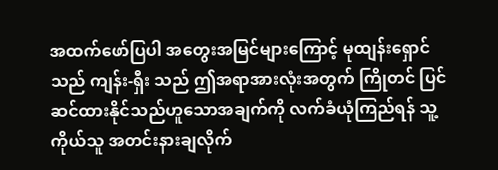အထက်ဖော်ပြပါ အတွေးအမြင်များကြောင့် မုထျန်းရှောင်သည် ကျန်း-ရှီး သည် ဤအရာအားလုံးအတွက် ကြိုတင် ပြင်ဆင်ထားနိုင်သည်ဟူသောအချက်ကို လက်ခံယုံကြည်ရန် သူ့ကိုယ်သူ အတင်းနားချလိုက်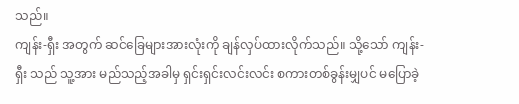သည်။
ကျန်း-ရှီး အတွက် ဆင်ခြေများအားလုံးကို ချန်လှပ်ထားလိုက်သည်။ သို့သော် ကျန်း-ရှီး သည် သူ့အား မည်သည့်အခါမှ ရှင်းရှင်းလင်းလင်း စကားတစ်ခွန်းမျှပင် မပြောခဲ့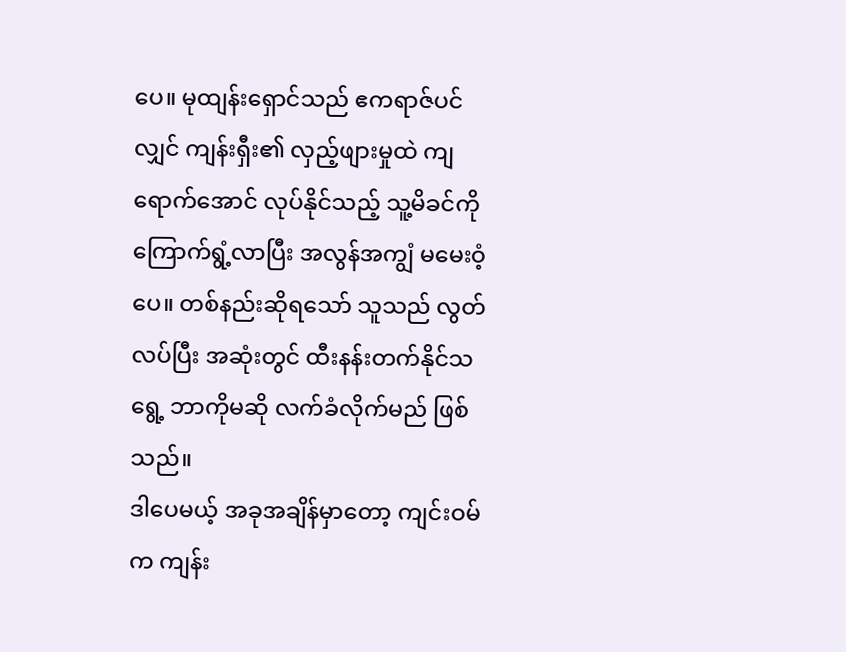ပေ။ မုထျန်းရှောင်သည် ဧကရာဇ်ပင်လျှင် ကျန်းရှီး၏ လှည့်ဖျားမှုထဲ ကျရောက်အောင် လုပ်နိုင်သည့် သူ့မိခင်ကို ကြောက်ရွံ့လာပြီး အလွန်အကျွံ မမေးဝံ့ပေ။ တစ်နည်းဆိုရသော် သူသည် လွတ်လပ်ပြီး အဆုံးတွင် ထီးနန်းတက်နိုင်သရွေ့ ဘာကိုမဆို လက်ခံလိုက်မည် ဖြစ်သည်။
ဒါပေမယ့် အခုအချိန်မှာတော့ ကျင်းဝမ်က ကျန်း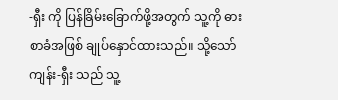-ရှီး ကို ပြန်ခြိမ်းခြောက်ဖို့အတွက် သူ့ကို ဓားစာခံအဖြစ် ချုပ်နှောင်ထားသည်။ သို့သော် ကျန်း-ရှီး သည် သူ့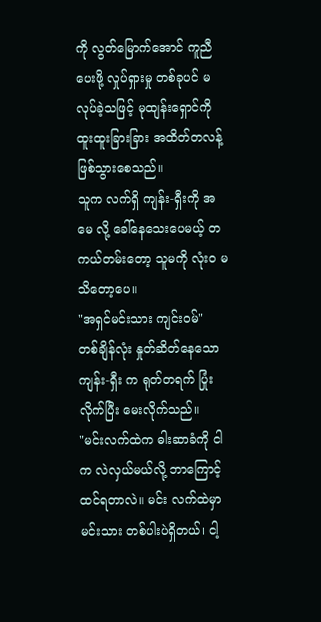ကို လွတ်မြောက်အောင် ကူညီပေးဖို့ လှုပ်ရှားမှု တစ်ခုပင် မလုပ်ခဲ့သဖြင့် မုထျန်းရှောင်ကို ထူးထူးခြားခြား အထိတ်တလန့်ဖြစ်သွားစေသည်။
သူက လက်ရှိ ကျန်း-ရှီးကို အမေ လို့ ခေါ်နေသေးပေမယ့် တကယ်တမ်းတော့ သူမကို လုံး၀ မသိတော့ပေ။
"အရှင်မင်းသား ကျင်းဝမ်"
တစ်ချိန်လုံး နှုတ်ဆိတ်နေသော ကျန်း-ရှီး က ရုတ်တရက် ပြုံးလိုက်ပြီး မေးလိုက်သည်။
"မင်းလက်ထဲက ဓါးဆာခံကို ငါက လဲလှယ်မယ်လို့ ဘာကြောင့် ထင်ရတာလဲ။ မင်း လက်ထဲမှာ မင်းသား တစ်ပါးပဲရှိတယ်၊ ငါ့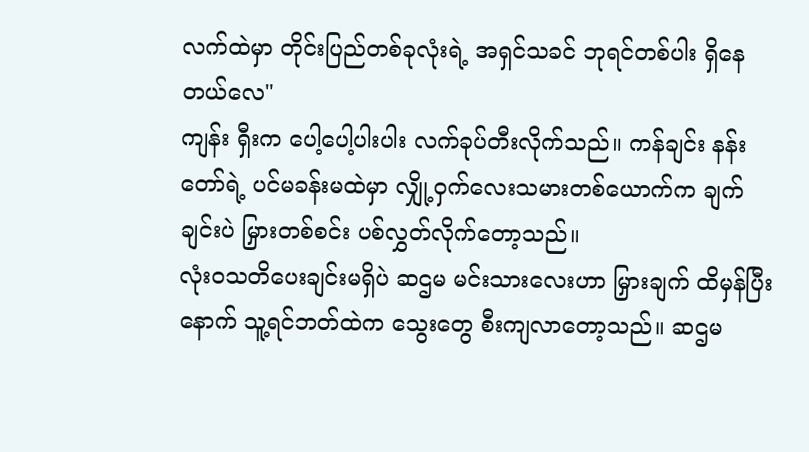လက်ထဲမှာ တိုင်းပြည်တစ်ခုလုံးရဲ့ အရှင်သခင် ဘုရင်တစ်ပါး ရှိနေတယ်လေ"
ကျန်း ရှီးက ပေါ့ပေါ့ပါးပါး လက်ခုပ်တီးလိုက်သည်။ ကန်ချင်း နန်းတော်ရဲ့ ပင်မခန်းမထဲမှာ လျှို့ဝှက်လေးသမားတစ်ယောက်က ချက်ချင်းပဲ မြှားတစ်စင်း ပစ်လွှတ်လိုက်တော့သည်။
လုံးဝသတိပေးချင်းမရှိပဲ ဆဌမ မင်းသားလေးဟာ မြှားချက် ထိမှန်ပြီးနောက် သူ့ရင်ဘတ်ထဲက သွေးတွေ စီးကျလာတော့သည်။ ဆဌမ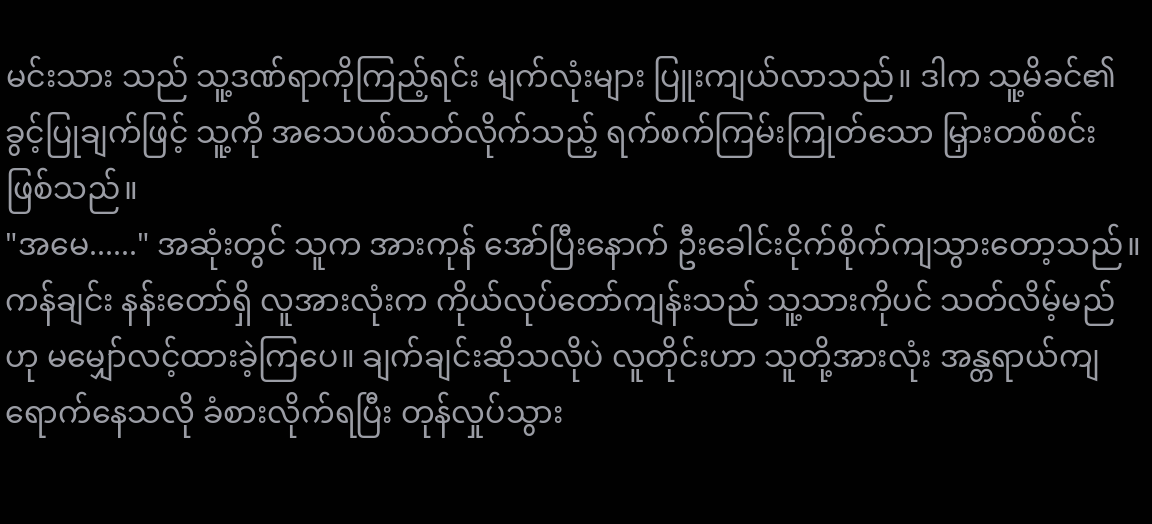မင်းသား သည် သူ့ဒဏ်ရာကိုကြည့်ရင်း မျက်လုံးများ ပြူးကျယ်လာသည်။ ဒါက သူ့မိခင်၏ခွင့်ပြုချက်ဖြင့် သူ့ကို အသေပစ်သတ်လိုက်သည့် ရက်စက်ကြမ်းကြုတ်သော မြှားတစ်စင်းဖြစ်သည်။
"အမေ......" အဆုံးတွင် သူက အားကုန် အော်ပြီးနောက် ဦးခေါင်းငိုက်စိုက်ကျသွားတော့သည်။
ကန်ချင်း နန်းတော်ရှိ လူအားလုံးက ကိုယ်လုပ်တော်ကျန်းသည် သူ့သားကိုပင် သတ်လိမ့်မည်ဟု မမျှော်လင့်ထားခဲ့ကြပေ။ ချက်ချင်းဆိုသလိုပဲ လူတိုင်းဟာ သူတို့အားလုံး အန္တရာယ်ကျရောက်နေသလို ခံစားလိုက်ရပြီး တုန်လှုပ်သွား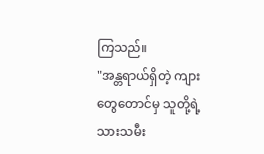ကြသည်။
"အန္တရာယ်ရှိတဲ့ ကျားတွေတောင်မှ သူတို့ရဲ့သားသမီး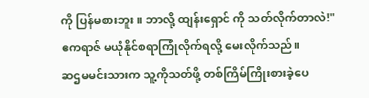ကို ပြန်မစားဘူး။ ဘာလို့ ထျန်းရှောင် ကို သတ်လိုက်တာလဲ!"
ဧကရာဇ် မယုံနိုင်စရာကြုံလိုက်ရလို့ မေးလိုက်သည်။
ဆဌမမင်းသားက သူ့ကိုသတ်ဖို့ တစ်ကြိမ်ကြိုးစားခဲ့ပေ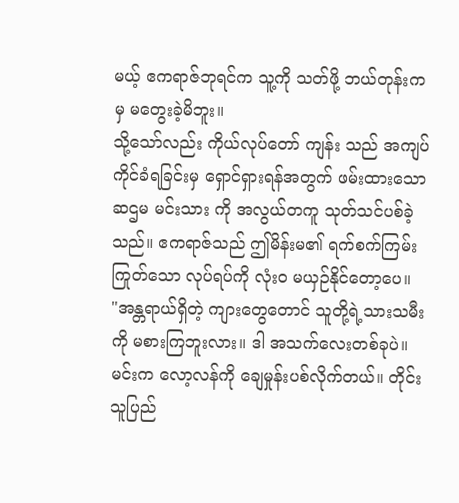မယ့် ဧကရာဇ်ဘုရင်က သူ့ကို သတ်ဖို့ ဘယ်တုန်းကမှ မတွေးခဲ့မိဘူး။
သို့သော်လည်း ကိုယ်လုပ်တော် ကျန်း သည် အကျပ်ကိုင်ခံရခြင်းမှ ရှောင်ရှားရန်အတွက် ဖမ်းထားသော ဆဌမ မင်းသား ကို အလွယ်တကူ သုတ်သင်ပစ်ခဲ့သည်။ ဧကရာဇ်သည် ဤမိန်းမ၏ ရက်စက်ကြမ်းကြုတ်သော လုပ်ရပ်ကို လုံးဝ မယှဉ်နိုင်တော့ပေ။
"အန္တရာယ်ရှိတဲ့ ကျားတွေတောင် သူတို့ရဲ့သားသမီးကို မစားကြဘူးလား။ ဒါ အသက်လေးတစ်ခုပဲ။ မင်းက လော့လန်ကို ချေမှုန်းပစ်လိုက်တယ်။ တိုင်းသူပြည်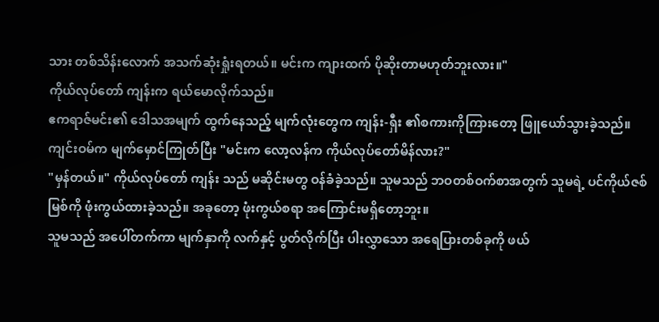သား တစ်သိန်းလောက် အသက်ဆုံးရှုံးရတယ်။ မင်းက ကျားထက် ပိုဆိုးတာမဟုတ်ဘူးလား။"
ကိုယ်လုပ်တော် ကျန်းက ရယ်မောလိုက်သည်။
ဧကရာဇ်မင်း၏ ဒေါသအမျက် ထွက်နေသည့် မျက်လုံးတွေက ကျန်း-ရှီး ၏စကားကိုကြားတော့ ဖြူယော်သွားခဲ့သည်။
ကျင်းဝမ်က မျက်မှောင်ကြုတ်ပြီး "မင်းက လော့လန်က ကိုယ်လုပ်တော်မိန်လား?"
"မှန်တယ်။" ကိုယ်လုပ်တော် ကျန်း သည် မဆိုင်းမတွ ဝန်ခံခဲ့သည်။ သူမသည် ဘဝတစ်ဝက်စာအတွက် သူမရဲ့ ပင်ကိုယ်ဇစ်မြစ်ကို ဖုံးကွယ်ထားခဲ့သည်။ အခုတော့ ဖုံးကွယ်စရာ အကြောင်းမရှိတော့ဘူး။
သူမသည် အပေါ်တက်ကာ မျက်နှာကို လက်နှင့် ပွတ်လိုက်ပြီး ပါးလွှာသော အရေပြားတစ်ခုကို ဖယ်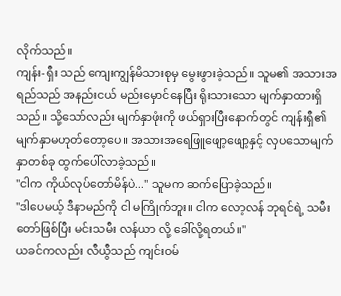လိုက်သည်။
ကျန်း-ရှီး သည် ကျေးကျွန်မိသားစုမှ မွေးဖွားခဲ့သည်။ သူမ၏ အသားအရည်သည် အနည်းငယ် မည်းမှောင်နေပြီး ရိုးသားသော မျက်နှာထားရှိသည်။ သို့သော်လည်း မျက်နှာဖုံးကို ဖယ်ရှားပြီးနောက်တွင် ကျန်းရှီ၏ မျက်နှာမဟုတ်တော့ပေ။ အသားအရေဖြူဖျော့ဖျော့နှင့် လှပသောမျက်နှာတစ်ခု ထွက်ပေါ်လာခဲ့သည်။
"ငါက ကိုယ်လုပ်တော်မိန်ပဲ..." သူမက ဆက်ပြောခဲ့သည်။
"ဒါပေမယ့် ဒီနာမည်ကို ငါ မကြိုက်ဘူး။ ငါက လော့လန် ဘုရင်ရဲ့ သမီးတော်ဖြစ်ပြီး မင်းသမီး လန်ယာ လို့ ခေါ်လို့ရတယ်။"
ယခင်ကလည်း လီယွီသည် ကျင်းဝမ်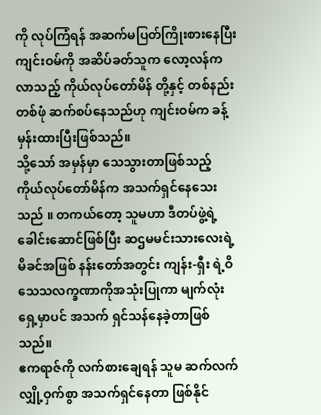ကို လုပ်ကြံရန် အဆက်မပြတ်ကြိုးစားနေပြီး ကျင်းဝမ်ကို အဆိပ်ခတ်သူက လော့လန်က လာသည့် ကိုယ်လုပ်တော်မိန် တို့နှင့် တစ်နည်းတစ်ဖုံ ဆက်စပ်နေသည်ဟု ကျင်းဝမ်က ခန့်မှန်းထားပြီးဖြစ်သည်။
သို့သော် အမှန်မှာ သေသွားတာဖြစ်သည့် ကိုယ်လုပ်တော်မိန်က အသက်ရှင်နေသေးသည် ။ တကယ်တော့ သူမဟာ ဒီတပ်ဖွဲ့ရဲ့ခေါင်းဆောင်ဖြစ်ပြီး ဆဌမမင်းသားလေးရဲ့မိခင်အဖြစ် နန်းတော်အတွင်း ကျန်း-ရှီး ရဲ့ဝိသေသလက္ခဏာကိုအသုံးပြုကာ မျက်လုံးရှေ့မှာပင် အသက် ရှင်သန်နေခဲ့တာဖြစ်သည်။
ဧကရာဇ်ကို လက်စားချေရန် သူမ ဆက်လက် လျှို့ဝှက်စွာ အသက်ရှင်နေတာ ဖြစ်နိုင်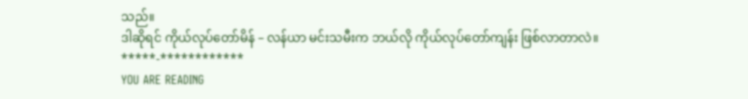သည်။
ဒါဆိုရင် ကိုယ်လုပ်တော်မိန် – လန်ယာ မင်းသမီးက ဘယ်လို ကိုယ်လုပ်တော်ကျန်း ဖြစ်လာတာလဲ။
*****-************
YOU ARE READING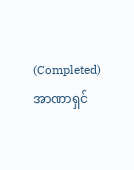(Completed) အာဏာရှင်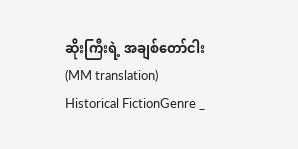ဆိုးကြီးရဲ့ အချစ်တော်ငါး (MM translation)
Historical FictionGenre _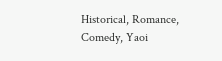Historical, Romance, Comedy, Yaoi